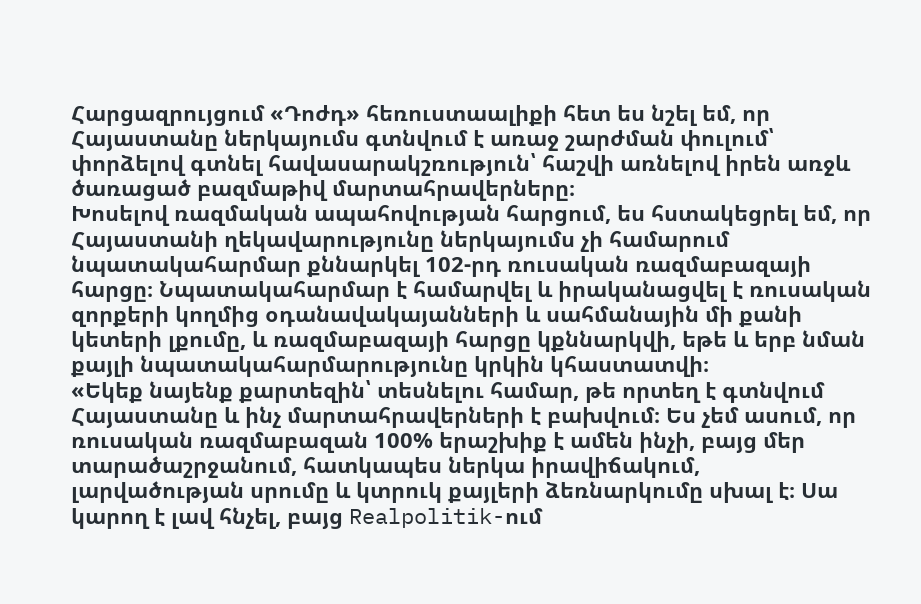Հարցազրույցում «Դոժդ» հեռուստաալիքի հետ ես նշել եմ, որ Հայաստանը ներկայումս գտնվում է առաջ շարժման փուլում՝ փորձելով գտնել հավասարակշռություն՝ հաշվի առնելով իրեն առջև ծառացած բազմաթիվ մարտահրավերները։
Խոսելով ռազմական ապահովության հարցում, ես հստակեցրել եմ, որ Հայաստանի ղեկավարությունը ներկայումս չի համարում նպատակահարմար քննարկել 102-րդ ռուսական ռազմաբազայի հարցը։ Նպատակահարմար է համարվել և իրականացվել է ռուսական զորքերի կողմից օդանավակայանների և սահմանային մի քանի կետերի լքումը, և ռազմաբազայի հարցը կքննարկվի, եթե և երբ նման քայլի նպատակահարմարությունը կրկին կհաստատվի։
«Եկեք նայենք քարտեզին՝ տեսնելու համար, թե որտեղ է գտնվում Հայաստանը և ինչ մարտահրավերների է բախվում։ Ես չեմ ասում, որ ռուսական ռազմաբազան 100% երաշխիք է ամեն ինչի, բայց մեր տարածաշրջանում, հատկապես ներկա իրավիճակում, լարվածության սրումը և կտրուկ քայլերի ձեռնարկումը սխալ է։ Սա կարող է լավ հնչել, բայց Realpolitik-ում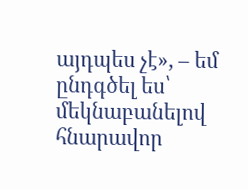այդպես չէ», – եմ ընդգծել ես՝ մեկնաբանելով հնարավոր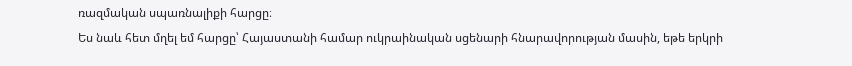ռազմական սպառնալիքի հարցը։
Ես նաև հետ մղել եմ հարցը՝ Հայաստանի համար ուկրաինական սցենարի հնարավորության մասին, եթե երկրի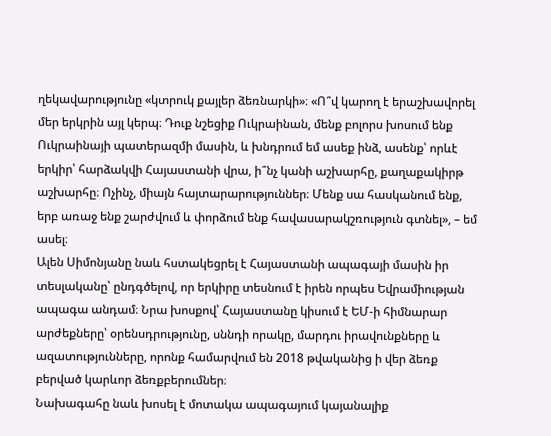ղեկավարությունը «կտրուկ քայլեր ձեռնարկի»։ «Ո՞վ կարող է երաշխավորել մեր երկրին այլ կերպ։ Դուք նշեցիք Ուկրաինան, մենք բոլորս խոսում ենք Ուկրաինայի պատերազմի մասին, և խնդրում եմ ասեք ինձ, ասենք՝ որևէ երկիր՝ հարձակվի Հայաստանի վրա, ի՞նչ կանի աշխարհը, քաղաքակիրթ աշխարհը։ Ոչինչ, միայն հայտարարություններ։ Մենք սա հասկանում ենք, երբ առաջ ենք շարժվում և փորձում ենք հավասարակշռություն գտնել», – եմ ասել։
Ալեն Սիմոնյանը նաև հստակեցրել է Հայաստանի ապագայի մասին իր տեսլականը՝ ընդգծելով, որ երկիրը տեսնում է իրեն որպես Եվրամիության ապագա անդամ։ Նրա խոսքով՝ Հայաստանը կիսում է ԵՄ-ի հիմնարար արժեքները՝ օրենսդրությունը, սննդի որակը, մարդու իրավունքները և ազատությունները, որոնք համարվում են 2018 թվականից ի վեր ձեռք բերված կարևոր ձեռքբերումներ։
Նախագահը նաև խոսել է մոտակա ապագայում կայանալիք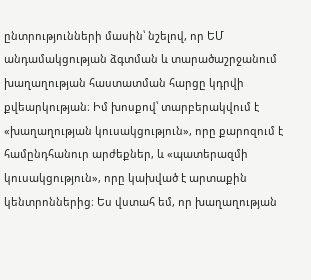ընտրությունների մասին՝ նշելով, որ ԵՄ անդամակցության ձգտման և տարածաշրջանում խաղաղության հաստատման հարցը կդրվի քվեարկության։ Իմ խոսքով՝ տարբերակվում է «խաղաղության կուսակցություն», որը քարոզում է համընդհանուր արժեքներ, և «պատերազմի կուսակցություն», որը կախված է արտաքին կենտրոններից։ Ես վստահ եմ, որ խաղաղության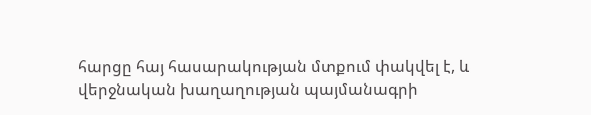հարցը հայ հասարակության մտքում փակվել է, և վերջնական խաղաղության պայմանագրի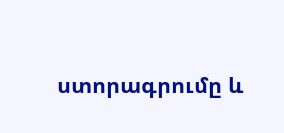ստորագրումը և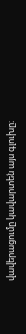վավերացումը կավարտեն այս գլուխը։